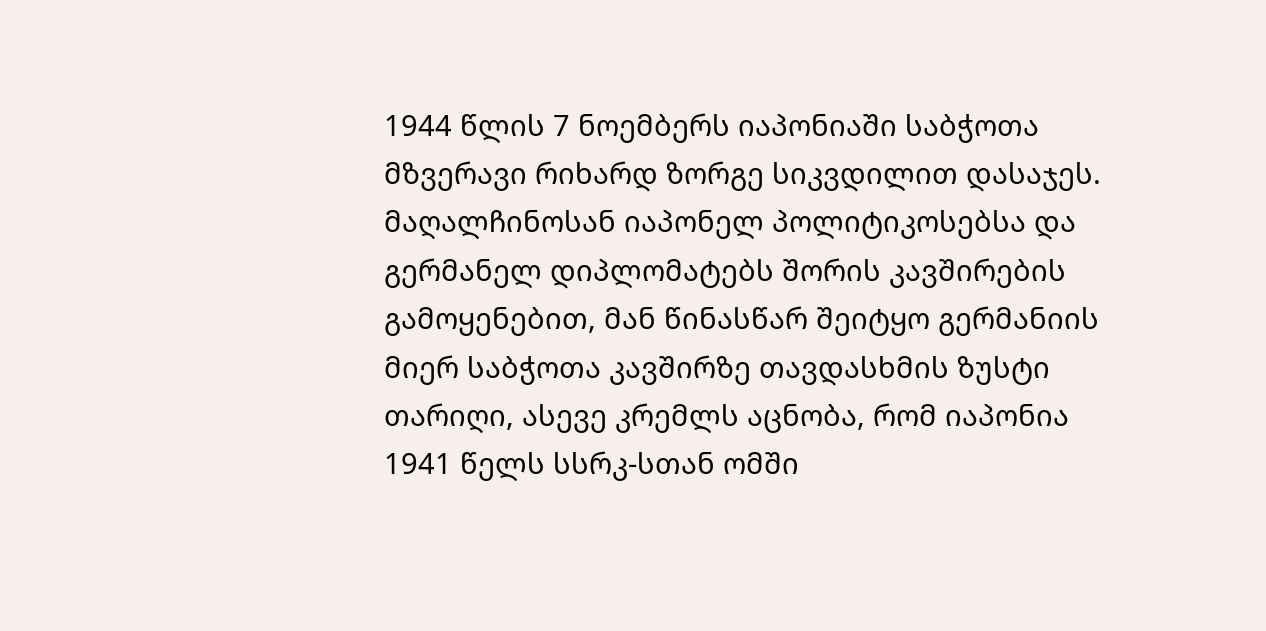1944 წლის 7 ნოემბერს იაპონიაში საბჭოთა მზვერავი რიხარდ ზორგე სიკვდილით დასაჯეს. მაღალჩინოსან იაპონელ პოლიტიკოსებსა და გერმანელ დიპლომატებს შორის კავშირების გამოყენებით, მან წინასწარ შეიტყო გერმანიის მიერ საბჭოთა კავშირზე თავდასხმის ზუსტი თარიღი, ასევე კრემლს აცნობა, რომ იაპონია 1941 წელს სსრკ-სთან ომში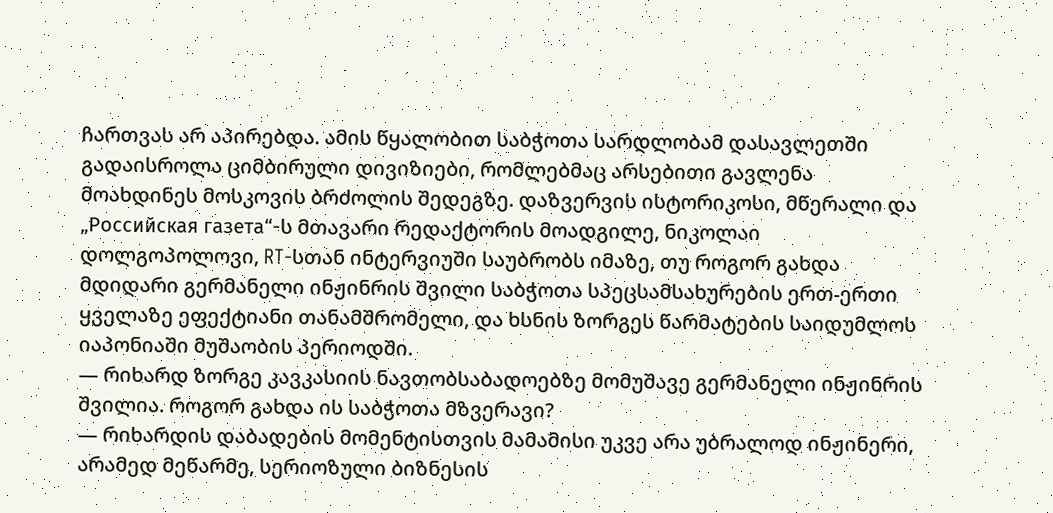ჩართვას არ აპირებდა. ამის წყალობით საბჭოთა სარდლობამ დასავლეთში გადაისროლა ციმბირული დივიზიები, რომლებმაც არსებითი გავლენა მოახდინეს მოსკოვის ბრძოლის შედეგზე. დაზვერვის ისტორიკოსი, მწერალი და „Российская газета“-ს მთავარი რედაქტორის მოადგილე, ნიკოლაი დოლგოპოლოვი, RT-სთან ინტერვიუში საუბრობს იმაზე, თუ როგორ გახდა მდიდარი გერმანელი ინჟინრის შვილი საბჭოთა სპეცსამსახურების ერთ-ერთი ყველაზე ეფექტიანი თანამშრომელი, და ხსნის ზორგეს წარმატების საიდუმლოს იაპონიაში მუშაობის პერიოდში.
— რიხარდ ზორგე კავკასიის ნავთობსაბადოებზე მომუშავე გერმანელი ინჟინრის შვილია. როგორ გახდა ის საბჭოთა მზვერავი?
— რიხარდის დაბადების მომენტისთვის მამამისი უკვე არა უბრალოდ ინჟინერი, არამედ მეწარმე, სერიოზული ბიზნესის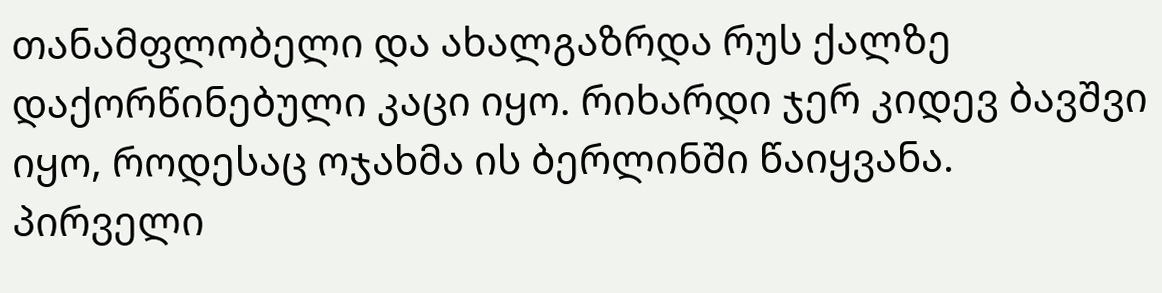თანამფლობელი და ახალგაზრდა რუს ქალზე დაქორწინებული კაცი იყო. რიხარდი ჯერ კიდევ ბავშვი იყო, როდესაც ოჯახმა ის ბერლინში წაიყვანა. პირველი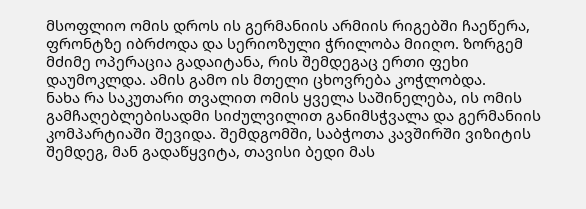მსოფლიო ომის დროს ის გერმანიის არმიის რიგებში ჩაეწერა, ფრონტზე იბრძოდა და სერიოზული ჭრილობა მიიღო. ზორგემ მძიმე ოპერაცია გადაიტანა, რის შემდეგაც ერთი ფეხი დაუმოკლდა. ამის გამო ის მთელი ცხოვრება კოჭლობდა.
ნახა რა საკუთარი თვალით ომის ყველა საშინელება, ის ომის გამჩაღებლებისადმი სიძულვილით განიმსჭვალა და გერმანიის კომპარტიაში შევიდა. შემდგომში, საბჭოთა კავშირში ვიზიტის შემდეგ, მან გადაწყვიტა, თავისი ბედი მას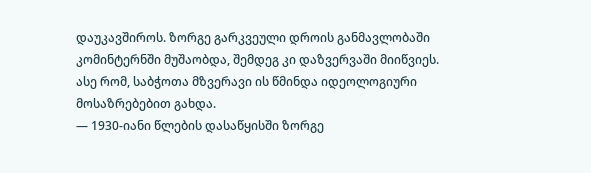დაუკავშიროს. ზორგე გარკვეული დროის განმავლობაში კომინტერნში მუშაობდა, შემდეგ კი დაზვერვაში მიიწვიეს. ასე რომ, საბჭოთა მზვერავი ის წმინდა იდეოლოგიური მოსაზრებებით გახდა.
— 1930-იანი წლების დასაწყისში ზორგე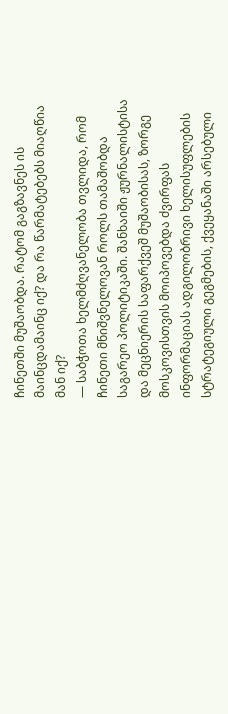ჩინეთში მუშაობდა. რატომ გაგზავნეს ის მაინცდამაინც იქ? და რა წარმატებებს მიაღწია მან იქ?
— საბჭოთა ხელმძღვანელობა თვლიდა, რომ ჩინეთი მნიშვნელოვან როლს თამაშობდა საგარეო პოლიტიკაში. შანხაიში ჟურნალისტისა და მეცნიერის საფარქვეშ მუშაობისას, ზორგე მოსკოვისთვის მოიპოვებდა ძვირფას ინფორმაციას ადგილობრივი ხელისუფლების სტრატეგიული გეგმების, ქვეყანაში არსებული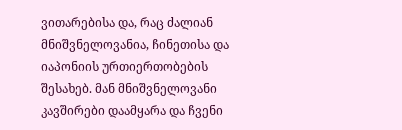ვითარებისა და, რაც ძალიან მნიშვნელოვანია, ჩინეთისა და იაპონიის ურთიერთობების შესახებ. მან მნიშვნელოვანი კავშირები დაამყარა და ჩვენი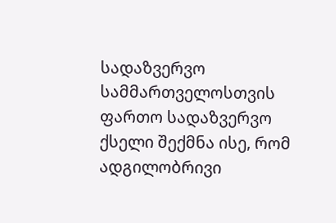სადაზვერვო სამმართველოსთვის ფართო სადაზვერვო ქსელი შექმნა ისე, რომ ადგილობრივი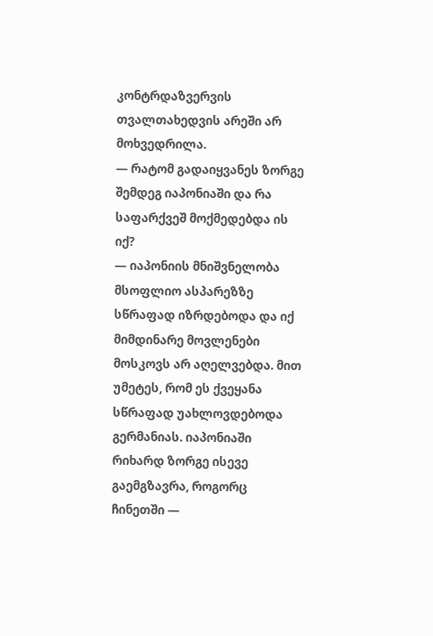კონტრდაზვერვის თვალთახედვის არეში არ მოხვედრილა.
— რატომ გადაიყვანეს ზორგე შემდეგ იაპონიაში და რა საფარქვეშ მოქმედებდა ის იქ?
— იაპონიის მნიშვნელობა მსოფლიო ასპარეზზე სწრაფად იზრდებოდა და იქ მიმდინარე მოვლენები მოსკოვს არ აღელვებდა. მით უმეტეს, რომ ეს ქვეყანა სწრაფად უახლოვდებოდა გერმანიას. იაპონიაში რიხარდ ზორგე ისევე გაემგზავრა, როგორც ჩინეთში —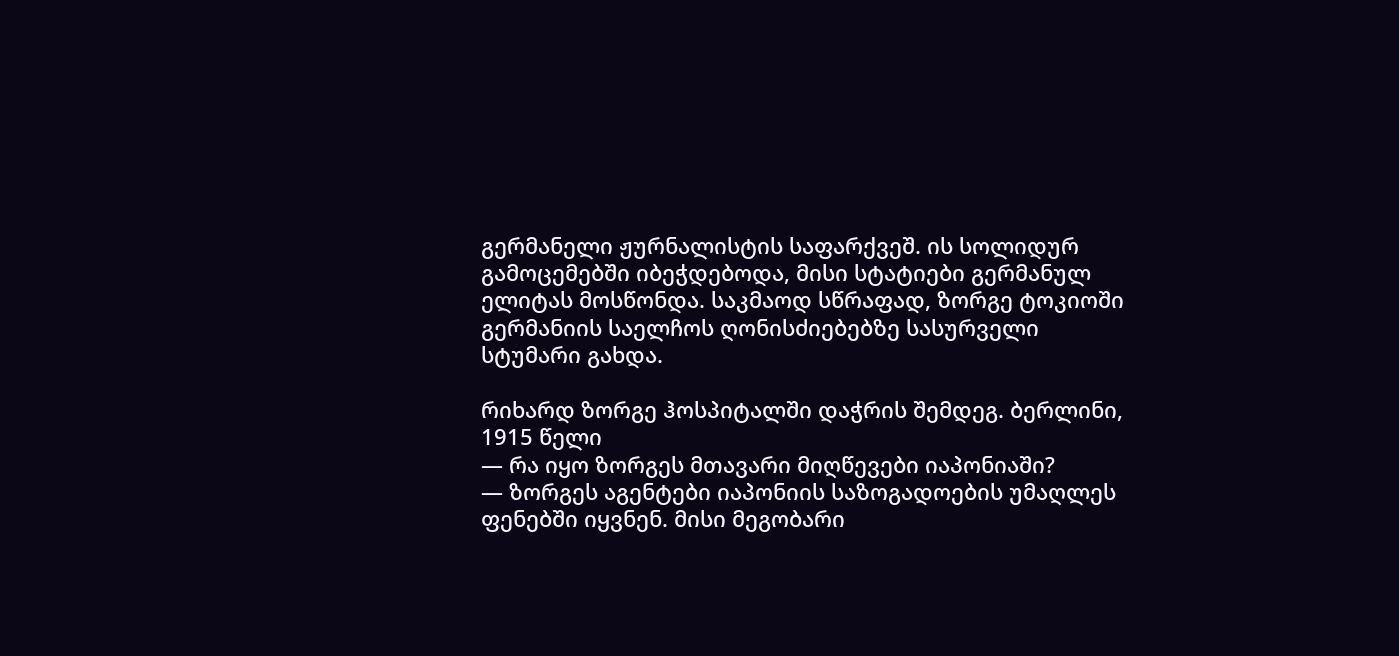გერმანელი ჟურნალისტის საფარქვეშ. ის სოლიდურ გამოცემებში იბეჭდებოდა, მისი სტატიები გერმანულ ელიტას მოსწონდა. საკმაოდ სწრაფად, ზორგე ტოკიოში გერმანიის საელჩოს ღონისძიებებზე სასურველი სტუმარი გახდა.

რიხარდ ზორგე ჰოსპიტალში დაჭრის შემდეგ. ბერლინი, 1915 წელი
— რა იყო ზორგეს მთავარი მიღწევები იაპონიაში?
— ზორგეს აგენტები იაპონიის საზოგადოების უმაღლეს ფენებში იყვნენ. მისი მეგობარი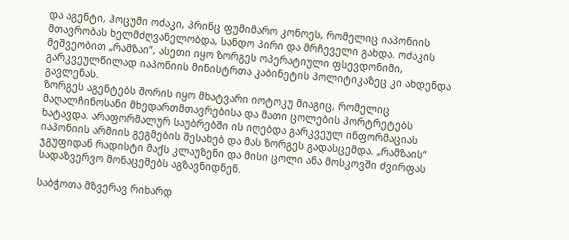და აგენტი, ჰოცუმი ოძაკი, პრინც ფუმიმარო კონოეს, რომელიც იაპონიის მთავრობას ხელმძღვანელობდა, სანდო პირი და მრჩეველი გახდა. ოძაკის მეშვეობით „რამზაი“, ასეთი იყო ზორგეს ოპერატიული ფსევდონიმი, გარკვეულწილად იაპონიის მინისტრთა კაბინეტის პოლიტიკაზეც კი ახდენდა გავლენას.
ზორგეს აგენტებს შორის იყო მხატვარი იოტოკუ მიაგიც, რომელიც მაღალჩინოსანი მხედართმთავრებისა და მათი ცოლების პორტრეტებს ხატავდა. არაფორმალურ საუბრებში ის იღებდა გარკვეულ ინფორმაციას იაპონიის არმიის გეგმების შესახებ და მას ზორგეს გადასცემდა. „რამზაის“ ჯგუფიდან რადისტი მაქს კლაუზენი და მისი ცოლი ანა მოსკოვში ძვირფას სადაზვერვო მონაცემებს აგზავნიდნენ.

საბჭოთა მზვერავ რიხარდ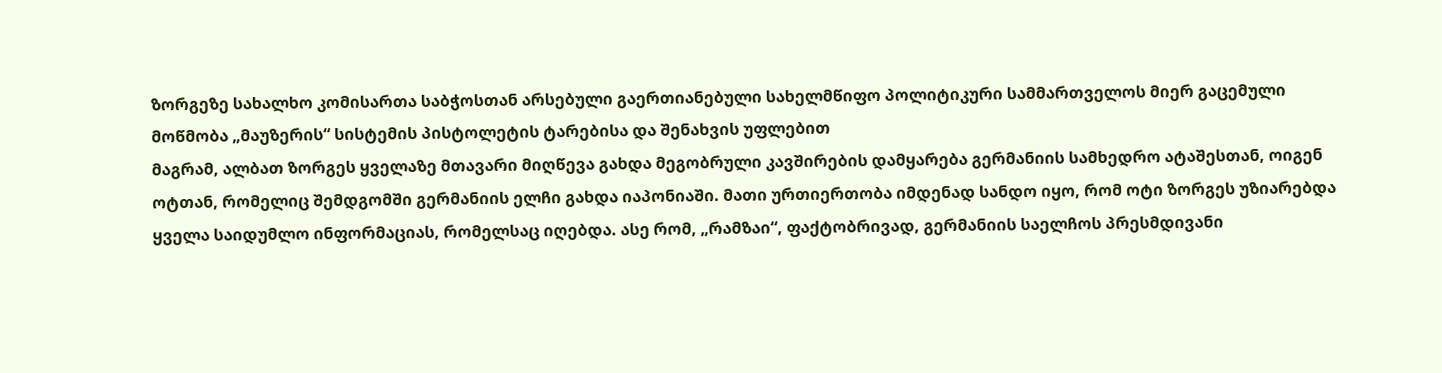ზორგეზე სახალხო კომისართა საბჭოსთან არსებული გაერთიანებული სახელმწიფო პოლიტიკური სამმართველოს მიერ გაცემული მოწმობა „მაუზერის“ სისტემის პისტოლეტის ტარებისა და შენახვის უფლებით
მაგრამ, ალბათ ზორგეს ყველაზე მთავარი მიღწევა გახდა მეგობრული კავშირების დამყარება გერმანიის სამხედრო ატაშესთან, ოიგენ ოტთან, რომელიც შემდგომში გერმანიის ელჩი გახდა იაპონიაში. მათი ურთიერთობა იმდენად სანდო იყო, რომ ოტი ზორგეს უზიარებდა ყველა საიდუმლო ინფორმაციას, რომელსაც იღებდა. ასე რომ, „რამზაი“, ფაქტობრივად, გერმანიის საელჩოს პრესმდივანი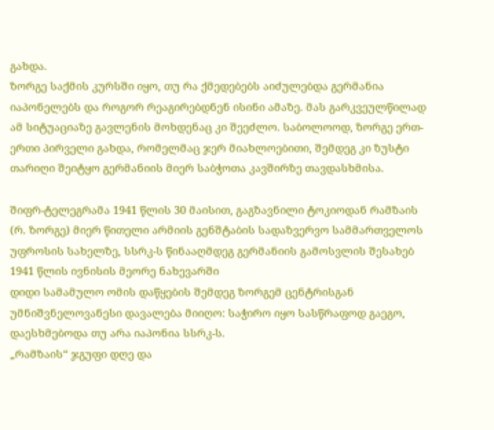გახდა.
ზორგე საქმის კურსში იყო, თუ რა ქმედებებს აიძულებდა გერმანია იაპონელებს და როგორ რეაგირებდნენ ისინი ამაზე. მას გარკვეულწილად ამ სიტუაციაზე გავლენის მოხდენაც კი შეეძლო. საბოლოოდ, ზორგე ერთ-ერთი პირველი გახდა, რომელმაც ჯერ მიახლოებითი, შემდეგ კი ზუსტი თარიღი შეიტყო გერმანიის მიერ საბჭოთა კავშირზე თავდასხმისა.

შიფრ-ტელეგრამა 1941 წლის 30 მაისით, გაგზავნილი ტოკიოდან რამზაის (რ. ზორგე) მიერ წითელი არმიის გენშტაბის სადაზვერვო სამმართველოს უფროსის სახელზე, სსრკ-ს წინააღმდეგ გერმანიის გამოსვლის შესახებ 1941 წლის ივნისის მეორე ნახევარში
დიდი სამამულო ომის დაწყების შემდეგ ზორგემ ცენტრისგან უმნიშვნელოვანესი დავალება მიიღო: საჭირო იყო სასწრაფოდ გაეგო, დაესხმებოდა თუ არა იაპონია სსრკ-ს.
„რამზაის“ ჯგუფი დღე და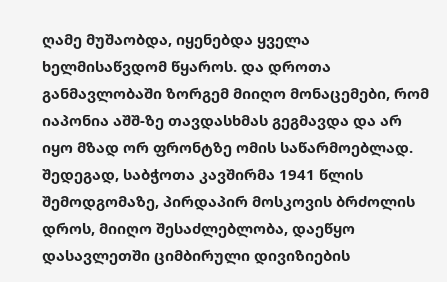ღამე მუშაობდა, იყენებდა ყველა ხელმისაწვდომ წყაროს. და დროთა განმავლობაში ზორგემ მიიღო მონაცემები, რომ იაპონია აშშ-ზე თავდასხმას გეგმავდა და არ იყო მზად ორ ფრონტზე ომის საწარმოებლად. შედეგად, საბჭოთა კავშირმა 1941 წლის შემოდგომაზე, პირდაპირ მოსკოვის ბრძოლის დროს, მიიღო შესაძლებლობა, დაეწყო დასავლეთში ციმბირული დივიზიების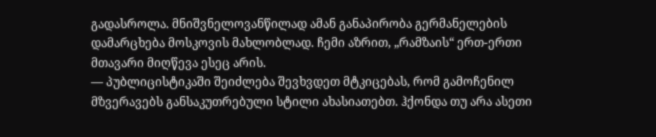გადასროლა. მნიშვნელოვანწილად ამან განაპირობა გერმანელების დამარცხება მოსკოვის მახლობლად. ჩემი აზრით, „რამზაის“ ერთ-ერთი მთავარი მიღწევა ესეც არის.
— პუბლიცისტიკაში შეიძლება შევხვდეთ მტკიცებას, რომ გამოჩენილ მზვერავებს განსაკუთრებული სტილი ახასიათებთ. ჰქონდა თუ არა ასეთი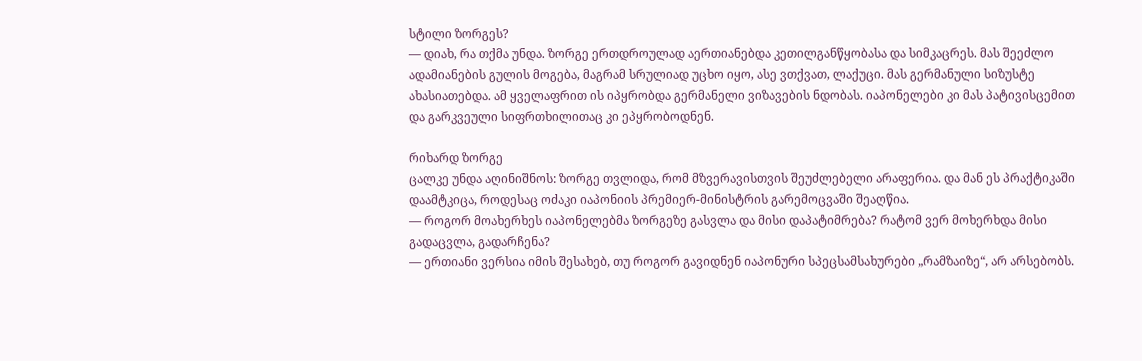სტილი ზორგეს?
— დიახ, რა თქმა უნდა. ზორგე ერთდროულად აერთიანებდა კეთილგანწყობასა და სიმკაცრეს. მას შეეძლო ადამიანების გულის მოგება, მაგრამ სრულიად უცხო იყო, ასე ვთქვათ, ლაქუცი. მას გერმანული სიზუსტე ახასიათებდა. ამ ყველაფრით ის იპყრობდა გერმანელი ვიზავების ნდობას. იაპონელები კი მას პატივისცემით და გარკვეული სიფრთხილითაც კი ეპყრობოდნენ.

რიხარდ ზორგე
ცალკე უნდა აღინიშნოს: ზორგე თვლიდა, რომ მზვერავისთვის შეუძლებელი არაფერია. და მან ეს პრაქტიკაში დაამტკიცა, როდესაც ოძაკი იაპონიის პრემიერ-მინისტრის გარემოცვაში შეაღწია.
— როგორ მოახერხეს იაპონელებმა ზორგეზე გასვლა და მისი დაპატიმრება? რატომ ვერ მოხერხდა მისი გადაცვლა, გადარჩენა?
— ერთიანი ვერსია იმის შესახებ, თუ როგორ გავიდნენ იაპონური სპეცსამსახურები „რამზაიზე“, არ არსებობს.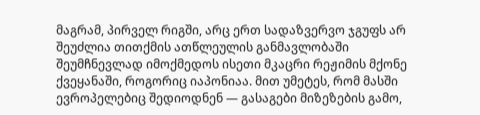მაგრამ, პირველ რიგში, არც ერთ სადაზვერვო ჯგუფს არ შეუძლია თითქმის ათწლეულის განმავლობაში შეუმჩნევლად იმოქმედოს ისეთი მკაცრი რეჟიმის მქონე ქვეყანაში, როგორიც იაპონიაა. მით უმეტეს, რომ მასში ევროპელებიც შედიოდნენ — გასაგები მიზეზების გამო,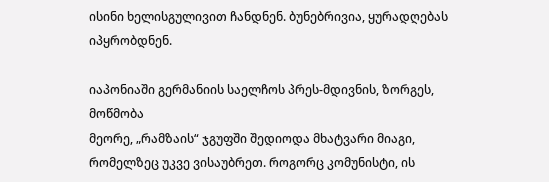ისინი ხელისგულივით ჩანდნენ. ბუნებრივია, ყურადღებას იპყრობდნენ.

იაპონიაში გერმანიის საელჩოს პრეს-მდივნის, ზორგეს, მოწმობა
მეორე, „რამზაის“ ჯგუფში შედიოდა მხატვარი მიაგი, რომელზეც უკვე ვისაუბრეთ. როგორც კომუნისტი, ის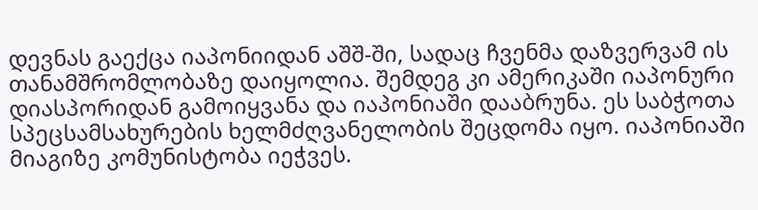დევნას გაექცა იაპონიიდან აშშ-ში, სადაც ჩვენმა დაზვერვამ ის თანამშრომლობაზე დაიყოლია. შემდეგ კი ამერიკაში იაპონური დიასპორიდან გამოიყვანა და იაპონიაში დააბრუნა. ეს საბჭოთა სპეცსამსახურების ხელმძღვანელობის შეცდომა იყო. იაპონიაში მიაგიზე კომუნისტობა იეჭვეს.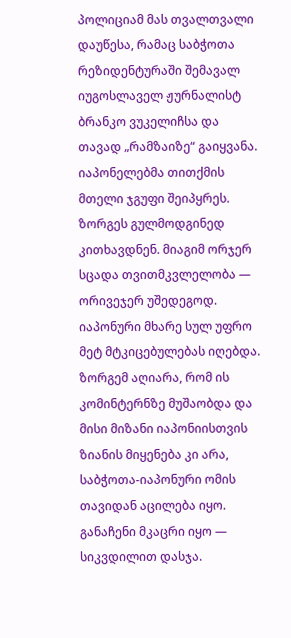პოლიციამ მას თვალთვალი დაუწესა, რამაც საბჭოთა რეზიდენტურაში შემავალ იუგოსლაველ ჟურნალისტ ბრანკო ვუკელიჩსა და თავად „რამზაიზე“ გაიყვანა.
იაპონელებმა თითქმის მთელი ჯგუფი შეიპყრეს. ზორგეს გულმოდგინედ კითხავდნენ. მიაგიმ ორჯერ სცადა თვითმკვლელობა — ორივეჯერ უშედეგოდ. იაპონური მხარე სულ უფრო მეტ მტკიცებულებას იღებდა.
ზორგემ აღიარა, რომ ის კომინტერნზე მუშაობდა და მისი მიზანი იაპონიისთვის ზიანის მიყენება კი არა, საბჭოთა-იაპონური ომის თავიდან აცილება იყო. განაჩენი მკაცრი იყო — სიკვდილით დასჯა.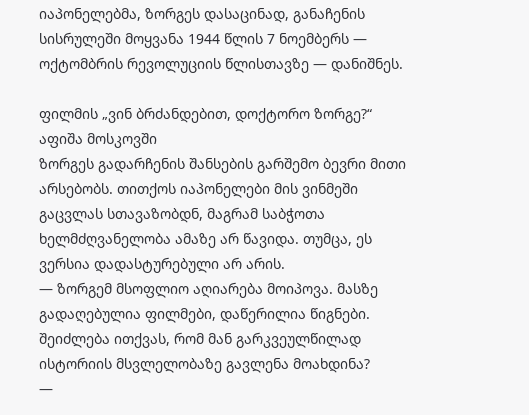იაპონელებმა, ზორგეს დასაცინად, განაჩენის სისრულეში მოყვანა 1944 წლის 7 ნოემბერს — ოქტომბრის რევოლუციის წლისთავზე — დანიშნეს.

ფილმის „ვინ ბრძანდებით, დოქტორო ზორგე?“ აფიშა მოსკოვში
ზორგეს გადარჩენის შანსების გარშემო ბევრი მითი არსებობს. თითქოს იაპონელები მის ვინმეში გაცვლას სთავაზობდნ, მაგრამ საბჭოთა ხელმძღვანელობა ამაზე არ წავიდა. თუმცა, ეს ვერსია დადასტურებული არ არის.
— ზორგემ მსოფლიო აღიარება მოიპოვა. მასზე გადაღებულია ფილმები, დაწერილია წიგნები. შეიძლება ითქვას, რომ მან გარკვეულწილად ისტორიის მსვლელობაზე გავლენა მოახდინა?
—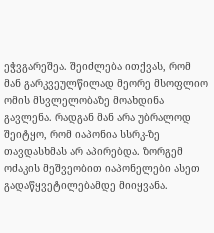ეჭვგარეშეა. შეიძლება ითქვას, რომ მან გარკვეულწილად მეორე მსოფლიო ომის მსვლელობაზე მოახდინა გავლენა. რადგან მან არა უბრალოდ შეიტყო, რომ იაპონია სსრკ-ზე თავდასხმას არ აპირებდა. ზორგემ ოძაკის მეშვეობით იაპონელები ასეთ გადაწყვეტილებამდე მიიყვანა.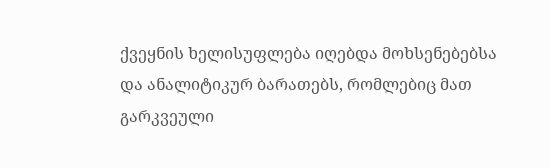ქვეყნის ხელისუფლება იღებდა მოხსენებებსა და ანალიტიკურ ბარათებს, რომლებიც მათ გარკვეული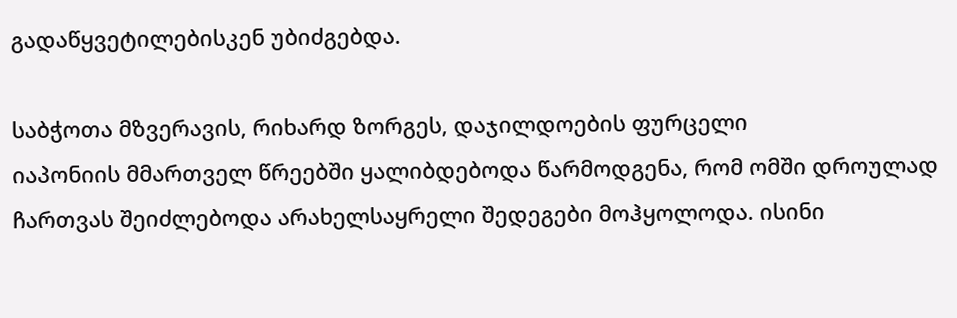გადაწყვეტილებისკენ უბიძგებდა.

საბჭოთა მზვერავის, რიხარდ ზორგეს, დაჯილდოების ფურცელი
იაპონიის მმართველ წრეებში ყალიბდებოდა წარმოდგენა, რომ ომში დროულად ჩართვას შეიძლებოდა არახელსაყრელი შედეგები მოჰყოლოდა. ისინი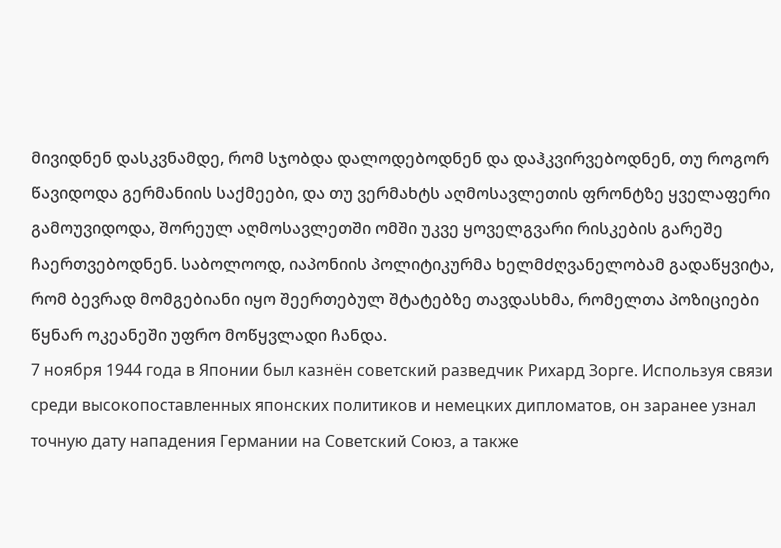მივიდნენ დასკვნამდე, რომ სჯობდა დალოდებოდნენ და დაჰკვირვებოდნენ, თუ როგორ წავიდოდა გერმანიის საქმეები, და თუ ვერმახტს აღმოსავლეთის ფრონტზე ყველაფერი გამოუვიდოდა, შორეულ აღმოსავლეთში ომში უკვე ყოველგვარი რისკების გარეშე ჩაერთვებოდნენ. საბოლოოდ, იაპონიის პოლიტიკურმა ხელმძღვანელობამ გადაწყვიტა, რომ ბევრად მომგებიანი იყო შეერთებულ შტატებზე თავდასხმა, რომელთა პოზიციები წყნარ ოკეანეში უფრო მოწყვლადი ჩანდა.
7 ноября 1944 года в Японии был казнён советский разведчик Рихард Зорге. Используя связи среди высокопоставленных японских политиков и немецких дипломатов, он заранее узнал точную дату нападения Германии на Советский Союз, а также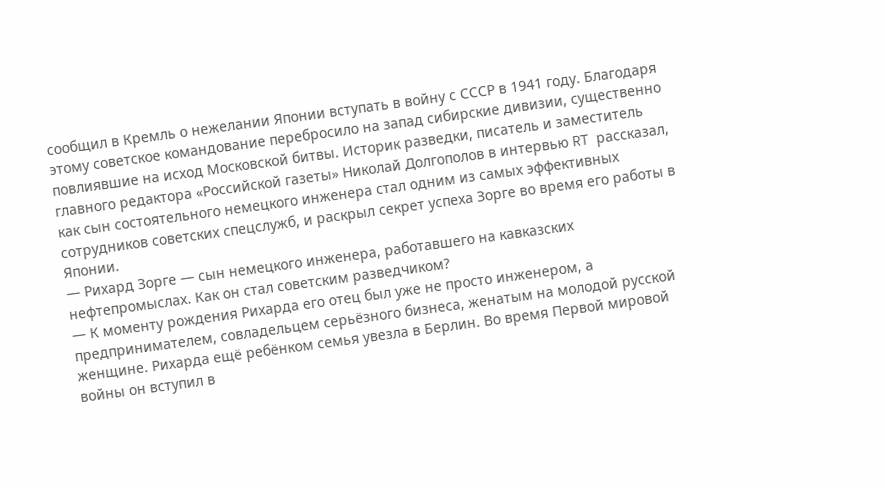сообщил в Кремль о нежелании Японии вступать в войну с СССР в 1941 году. Благодаря этому советское командование перебросило на запад сибирские дивизии, существенно повлиявшие на исход Московской битвы. Историк разведки, писатель и заместитель главного редактора «Российской газеты» Николай Долгополов в интервью RT рассказал, как сын состоятельного немецкого инженера стал одним из самых эффективных сотрудников советских спецслужб, и раскрыл секрет успеха Зорге во время его работы в Японии.
— Рихард Зорге — сын немецкого инженера, работавшего на кавказских нефтепромыслах. Как он стал советским разведчиком?
— К моменту рождения Рихарда его отец был уже не просто инженером, а предпринимателем, совладельцем серьёзного бизнеса, женатым на молодой русской женщине. Рихарда ещё ребёнком семья увезла в Берлин. Во время Первой мировой войны он вступил в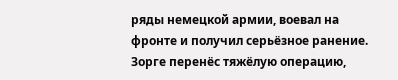ряды немецкой армии, воевал на фронте и получил серьёзное ранение. Зорге перенёс тяжёлую операцию,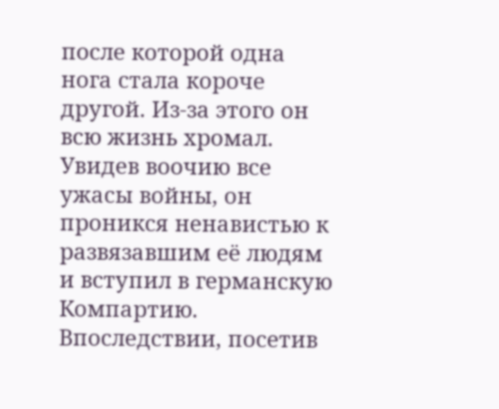после которой одна нога стала короче другой. Из-за этого он всю жизнь хромал.
Увидев воочию все ужасы войны, он проникся ненавистью к развязавшим её людям и вступил в германскую Компартию. Впоследствии, посетив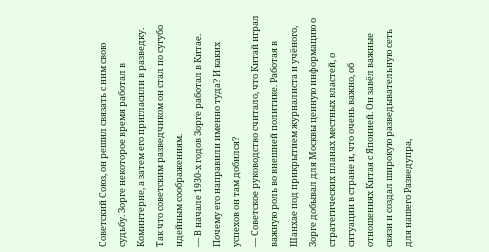Советский Союз, он решил связать с ним свою судьбу. Зорге некоторое время работал в Коминтерне, а затем его пригласили в разведку. Так что советским разведчиком он стал по сугубо идейным соображениям.
— В начале 1930-х годов Зорге работал в Китае. Почему его направили именно туда? И каких успехов он там добился?
— Советское руководство считало, что Китай играл важную роль во внешней политике. Работая в Шанхае под прикрытием журналиста и учёного, Зорге добывал для Москвы ценную информацию о стратегических планах местных властей, о ситуации в стране и, что очень важно, об отношениях Китая с Японией. Он завёл важные связи и создал широкую разведывательную сеть для нашего Разведупра,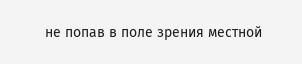не попав в поле зрения местной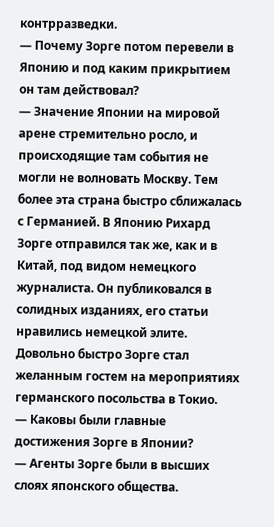контрразведки.
— Почему Зорге потом перевели в Японию и под каким прикрытием он там действовал?
— Значение Японии на мировой арене стремительно росло, и происходящие там события не могли не волновать Москву. Тем более эта страна быстро сближалась с Германией. В Японию Рихард Зорге отправился так же, как и в Китай, под видом немецкого журналиста. Он публиковался в солидных изданиях, его статьи нравились немецкой элите. Довольно быстро Зорге стал желанным гостем на мероприятиях германского посольства в Токио.
— Каковы были главные достижения Зорге в Японии?
— Агенты Зорге были в высших слоях японского общества.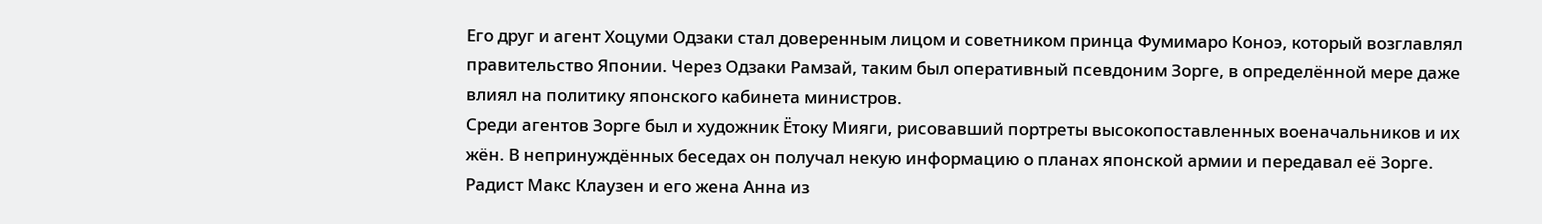Его друг и агент Хоцуми Одзаки стал доверенным лицом и советником принца Фумимаро Коноэ, который возглавлял правительство Японии. Через Одзаки Рамзай, таким был оперативный псевдоним Зорге, в определённой мере даже влиял на политику японского кабинета министров.
Среди агентов Зорге был и художник Ётоку Мияги, рисовавший портреты высокопоставленных военачальников и их жён. В непринуждённых беседах он получал некую информацию о планах японской армии и передавал её Зорге. Радист Макс Клаузен и его жена Анна из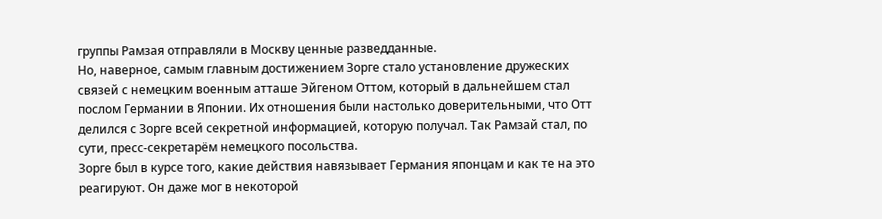группы Рамзая отправляли в Москву ценные разведданные.
Но, наверное, самым главным достижением Зорге стало установление дружеских связей с немецким военным атташе Эйгеном Оттом, который в дальнейшем стал послом Германии в Японии. Их отношения были настолько доверительными, что Отт делился с Зорге всей секретной информацией, которую получал. Так Рамзай стал, по сути, пресс-секретарём немецкого посольства.
Зорге был в курсе того, какие действия навязывает Германия японцам и как те на это реагируют. Он даже мог в некоторой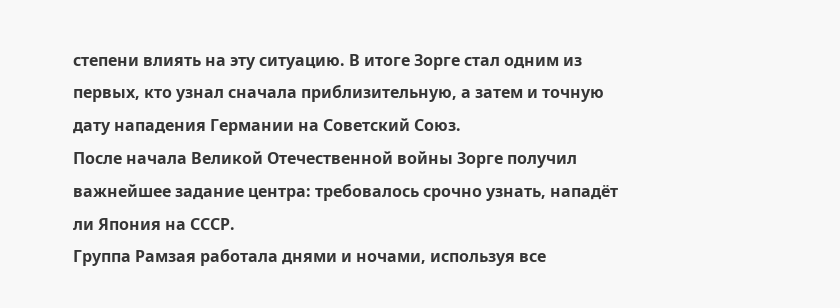степени влиять на эту ситуацию. В итоге Зорге стал одним из первых, кто узнал сначала приблизительную, а затем и точную дату нападения Германии на Советский Союз.
После начала Великой Отечественной войны Зорге получил важнейшее задание центра: требовалось срочно узнать, нападёт ли Япония на СССР.
Группа Рамзая работала днями и ночами, используя все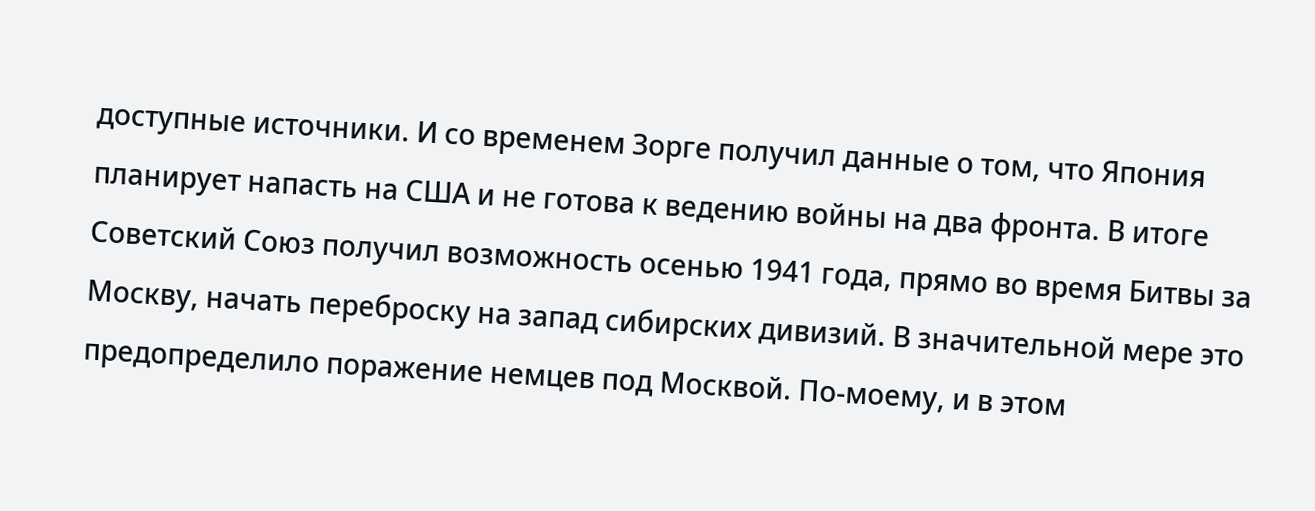доступные источники. И со временем Зорге получил данные о том, что Япония планирует напасть на США и не готова к ведению войны на два фронта. В итоге Советский Союз получил возможность осенью 1941 года, прямо во время Битвы за Москву, начать переброску на запад сибирских дивизий. В значительной мере это предопределило поражение немцев под Москвой. По-моему, и в этом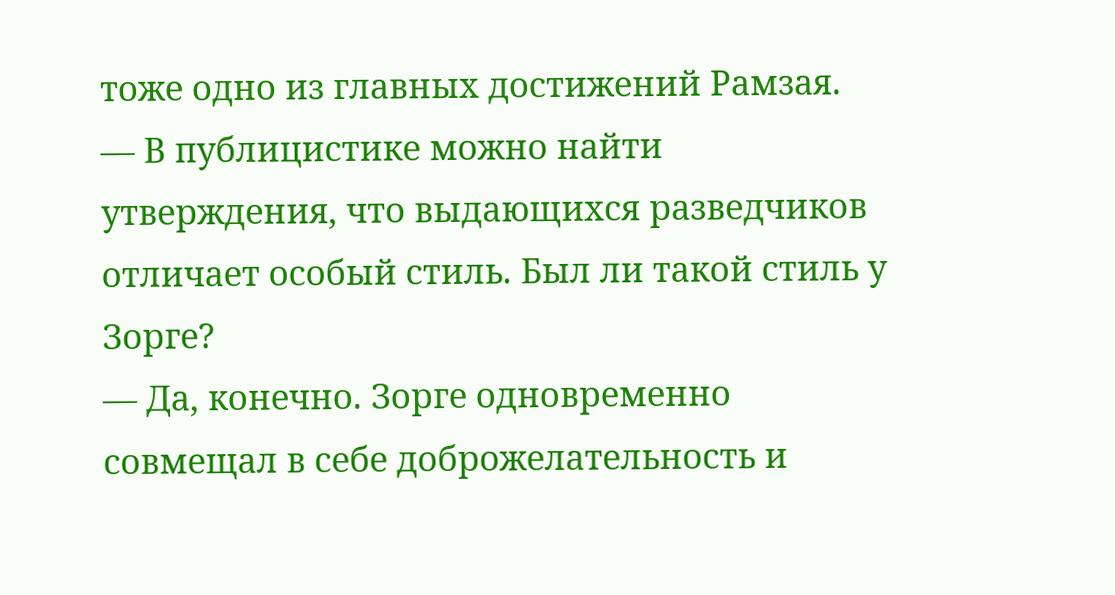тоже одно из главных достижений Рамзая.
— В публицистике можно найти утверждения, что выдающихся разведчиков отличает особый стиль. Был ли такой стиль у Зорге?
— Да, конечно. Зорге одновременно совмещал в себе доброжелательность и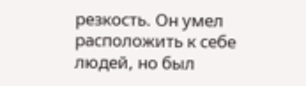резкость. Он умел расположить к себе людей, но был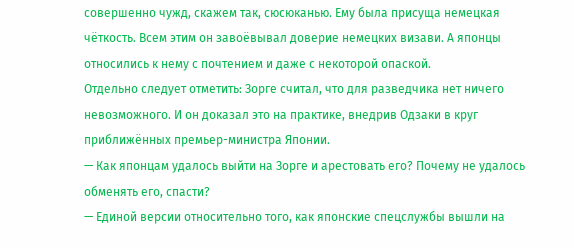совершенно чужд, скажем так, сюсюканью. Ему была присуща немецкая чёткость. Всем этим он завоёвывал доверие немецких визави. А японцы относились к нему с почтением и даже с некоторой опаской.
Отдельно следует отметить: Зорге считал, что для разведчика нет ничего невозможного. И он доказал это на практике, внедрив Одзаки в круг приближённых премьер-министра Японии.
— Как японцам удалось выйти на Зорге и арестовать его? Почему не удалось обменять его, спасти?
— Единой версии относительно того, как японские спецслужбы вышли на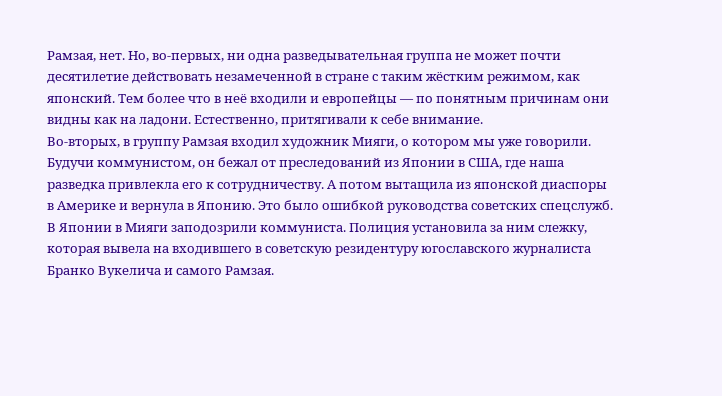Рамзая, нет. Но, во-первых, ни одна разведывательная группа не может почти десятилетие действовать незамеченной в стране с таким жёстким режимом, как японский. Тем более что в неё входили и европейцы — по понятным причинам они видны как на ладони. Естественно, притягивали к себе внимание.
Во-вторых, в группу Рамзая входил художник Мияги, о котором мы уже говорили. Будучи коммунистом, он бежал от преследований из Японии в США, где наша разведка привлекла его к сотрудничеству. А потом вытащила из японской диаспоры в Америке и вернула в Японию. Это было ошибкой руководства советских спецслужб. В Японии в Мияги заподозрили коммуниста. Полиция установила за ним слежку, которая вывела на входившего в советскую резидентуру югославского журналиста Бранко Вукелича и самого Рамзая.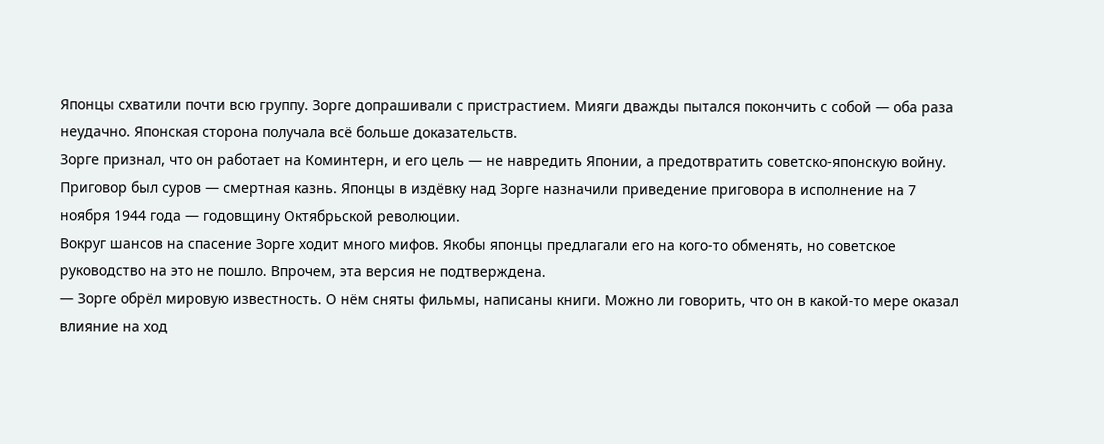Японцы схватили почти всю группу. Зорге допрашивали с пристрастием. Мияги дважды пытался покончить с собой — оба раза неудачно. Японская сторона получала всё больше доказательств.
Зорге признал, что он работает на Коминтерн, и его цель — не навредить Японии, а предотвратить советско-японскую войну. Приговор был суров — смертная казнь. Японцы в издёвку над Зорге назначили приведение приговора в исполнение на 7 ноября 1944 года — годовщину Октябрьской революции.
Вокруг шансов на спасение Зорге ходит много мифов. Якобы японцы предлагали его на кого-то обменять, но советское руководство на это не пошло. Впрочем, эта версия не подтверждена.
— Зорге обрёл мировую известность. О нём сняты фильмы, написаны книги. Можно ли говорить, что он в какой-то мере оказал влияние на ход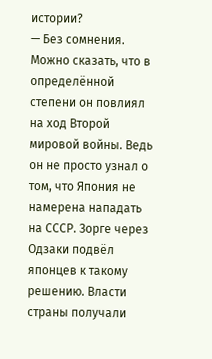истории?
— Без сомнения. Можно сказать, что в определённой степени он повлиял на ход Второй мировой войны. Ведь он не просто узнал о том, что Япония не намерена нападать на СССР. Зорге через Одзаки подвёл японцев к такому решению. Власти страны получали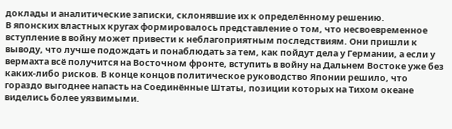доклады и аналитические записки, склонявшие их к определённому решению.
В японских властных кругах формировалось представление о том, что несвоевременное вступление в войну может привести к неблагоприятным последствиям. Они пришли к выводу, что лучше подождать и понаблюдать за тем, как пойдут дела у Германии, а если у вермахта всё получится на Восточном фронте, вступить в войну на Дальнем Востоке уже без каких-либо рисков. В конце концов политическое руководство Японии решило, что гораздо выгоднее напасть на Соединённые Штаты, позиции которых на Тихом океане виделись более уязвимыми.